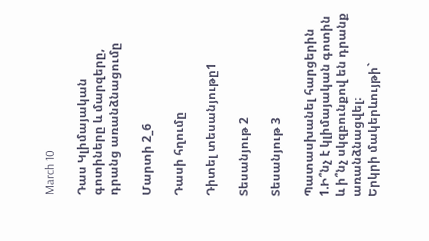March 10

Դաս Կլիմայական գոտիները և մարզերը, դրանց առանձնացումը

Մարտի 2_6

Դասի հղումը

Դիտել տեսանյութը1

Տեսանյութ 2

Տեսանյութ 3

Պատասխանել հարցերին
1.Ի՞նչ է կլիմայական գոտին և ի՞նչ սկզբունքով են դրանք առանձնացվել։
Երկրի մակերևույթի`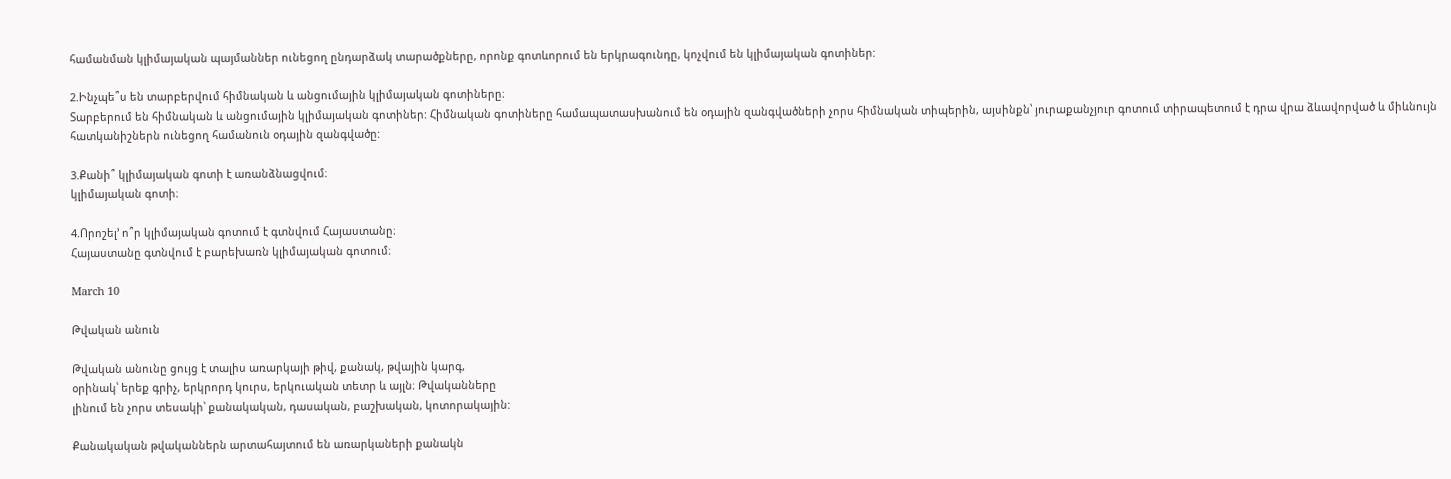համանման կլիմայական պայմաններ ունեցող ընդարձակ տարածքները, որոնք գոտևորում են երկրագունդը, կոչվում են կլիմայական գոտիներ:

2.Ինչպե՞ս են տարբերվում հիմնական և անցումային կլիմայական գոտիները։
Տարբերում են հիմնական և անցումային կլիմայական գոտիներ: Հիմնական գոտիները համապատասխանում են օդային զանգվածների չորս հիմնական տիպերին, այսինքն՝ յուրաքանչյուր գոտում տիրապետում է դրա վրա ձևավորված և միևնույն հատկանիշներն ունեցող համանուն օդային զանգվածը:

3.Քանի՞ կլիմայական գոտի է առանձնացվում։
կլիմայական գոտի։

4.Որոշել’ ո՞ր կլիմայական գոտում է գտնվում Հայաստանը։
Հայաստանը գտնվում է բարեխառն կլիմայական գոտում։

March 10

Թվական անուն

Թվական անունը ցույց է տալիս առարկայի թիվ, քանակ, թվային կարգ,
օրինակ՝ երեք գրիչ, երկրորդ կուրս, երկուական տետր և այլն։ Թվականները
լինում են չորս տեսակի՝ քանակական, դասական, բաշխական, կոտորակային:

Քանակական թվականներն արտահայտում են առարկաների քանակն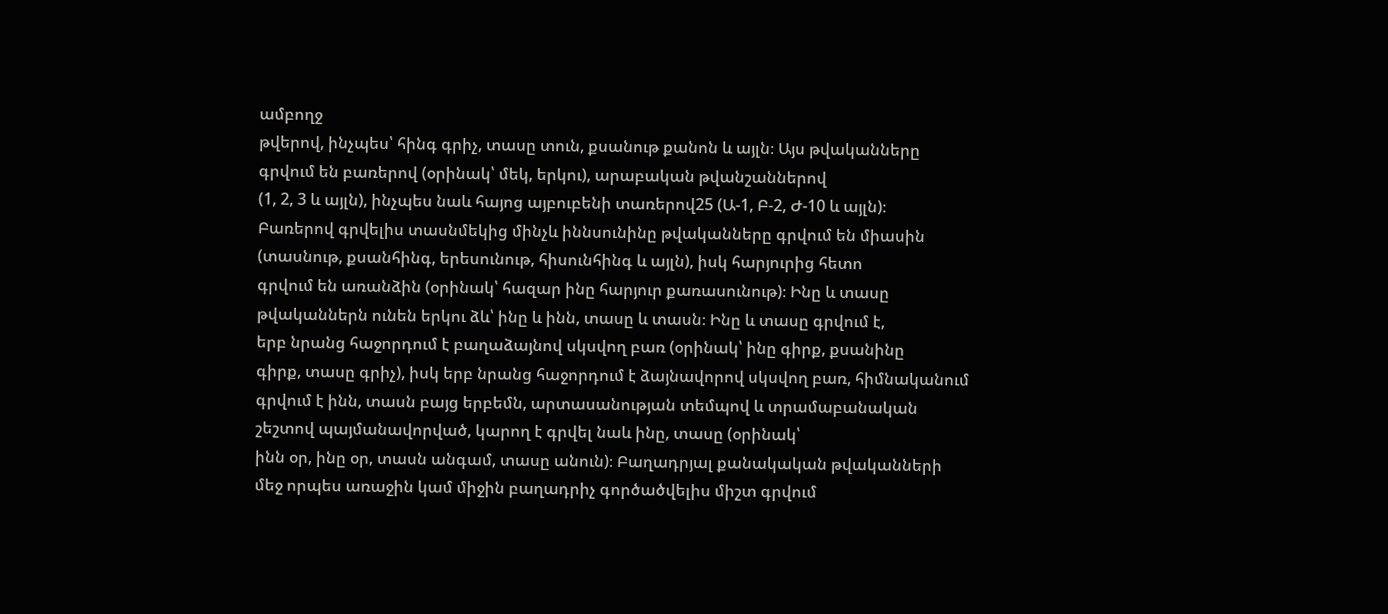ամբողջ
թվերով, ինչպես՝ հինգ գրիչ, տասը տուն, քսանութ քանոն և այլն։ Այս թվականները
գրվում են բառերով (օրինակ՝ մեկ, երկու), արաբական թվանշաններով
(1, 2, 3 և այլն), ինչպես նաև հայոց այբուբենի տառերով25 (Ա-1, Բ-2, Ժ-10 և այլն)։
Բառերով գրվելիս տասնմեկից մինչև իննսունինը թվականները գրվում են միասին
(տասնութ, քսանհինգ, երեսունութ, հիսունհինգ և այլն), իսկ հարյուրից հետո
գրվում են առանձին (օրինակ՝ հազար ինը հարյուր քառասունութ)։ Ինը և տասը
թվականներն ունեն երկու ձև՝ ինը և ինն, տասը և տասն։ Ինը և տասը գրվում է,
երբ նրանց հաջորդում է բաղաձայնով սկսվող բառ (օրինակ՝ ինը գիրք, քսանինը
գիրք, տասը գրիչ), իսկ երբ նրանց հաջորդում է ձայնավորով սկսվող բառ, հիմնականում
գրվում է ինն, տասն բայց երբեմն, արտասանության տեմպով և տրամաբանական
շեշտով պայմանավորված, կարող է գրվել նաև ինը, տասը (օրինակ՝
ինն օր, ինը օր, տասն անգամ, տասը անուն)։ Բաղադրյալ քանակական թվականների
մեջ որպես առաջին կամ միջին բաղադրիչ գործածվելիս միշտ գրվում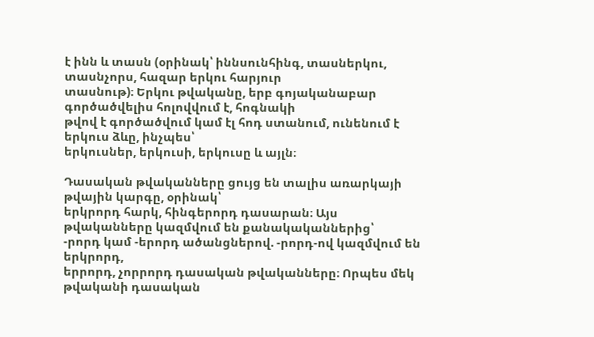է ինն և տասն (օրինակ՝ իննսունհինգ, տասներկու, տասնչորս, հազար երկու հարյուր
տասնութ)։ Երկու թվականը, երբ գոյականաբար գործածվելիս հոլովվում է, հոգնակի
թվով է գործածվում կամ էլ հոդ ստանում, ունենում է երկուս ձևը, ինչպես՝
երկուսներ, երկուսի, երկուսը և այլն։

Դասական թվականները ցույց են տալիս առարկայի թվային կարգը, օրինակ՝
երկրորդ հարկ, հինգերորդ դասարան։ Այս թվականները կազմվում են քանակականներից՝
-րորդ կամ -երորդ ածանցներով. -րորդ-ով կազմվում են երկրորդ,
երրորդ, չորրորդ դասական թվականները։ Որպես մեկ թվականի դասական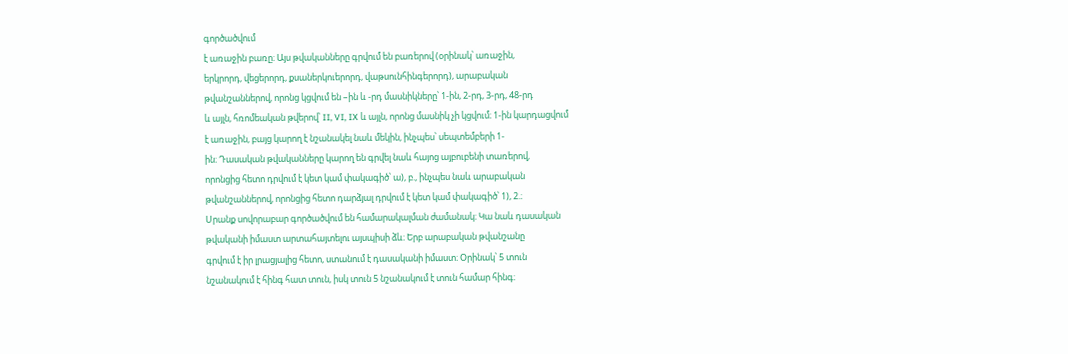գործածվում
է առաջին բառը։ Այս թվականները գրվում են բառերով (օրինակ՝ առաջին,
երկրորդ, վեցերորդ, քսաներկուերորդ, վաթսունհինգերորդ), արաբական
թվանշաններով, որոնց կցվում են –ին և -րդ մասնիկները՝ 1-ին, 2-րդ, 3-րդ, 48-րդ
և այլն, հռոմեական թվերով՝ II, VI, IX և այլն, որոնց մասնիկ չի կցվում։ 1-ին կարդացվում
է առաջին, բայց կարող է նշանակել նաև մեկին, ինչպես՝ սեպտեմբերի 1-
ին։ Դասական թվականները կարող են գրվել նաև հայոց այբուբենի տառերով,
որոնցից հետո դրվում է կետ կամ փակագիծ՝ ա), բ., ինչպես նաև արաբական
թվանշաններով, որոնցից հետո դարձյալ դրվում է կետ կամ փակագիծ՝ 1), 2.։
Սրանք սովորաբար գործածվում են համարակալման ժամանակ։ Կա նաև դասական
թվականի իմաստ արտահայտելու այսպիսի ձև։ Երբ արաբական թվանշանը
գրվում է իր լրացյալից հետո, ստանում է դասականի իմաստ։ Օրինակ՝ 5 տուն
նշանակում է հինգ հատ տուն, իսկ տուն 5 նշանակում է տուն համար հինգ։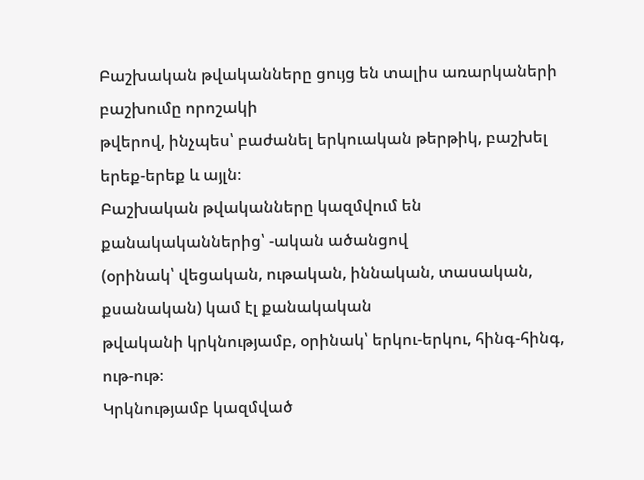Բաշխական թվականները ցույց են տալիս առարկաների բաշխումը որոշակի
թվերով, ինչպես՝ բաժանել երկուական թերթիկ, բաշխել երեք-երեք և այլն։
Բաշխական թվականները կազմվում են քանակականներից՝ -ական ածանցով
(օրինակ՝ վեցական, ութական, իննական, տասական, քսանական) կամ էլ քանակական
թվականի կրկնությամբ, օրինակ՝ երկու-երկու, հինգ-հինգ, ութ-ութ։
Կրկնությամբ կազմված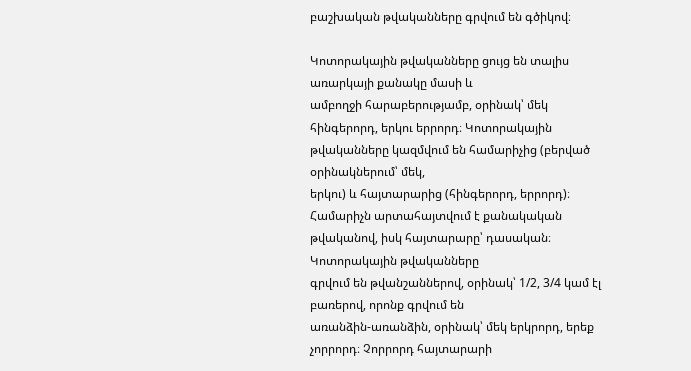բաշխական թվականները գրվում են գծիկով։

Կոտորակային թվականները ցույց են տալիս առարկայի քանակը մասի և
ամբողջի հարաբերությամբ, օրինակ՝ մեկ հինգերորդ, երկու երրորդ։ Կոտորակային
թվականները կազմվում են համարիչից (բերված օրինակներում՝ մեկ,
երկու) և հայտարարից (հինգերորդ, երրորդ)։ Համարիչն արտահայտվում է քանակական
թվականով, իսկ հայտարարը՝ դասական։ Կոտորակային թվականները
գրվում են թվանշաններով, օրինակ՝ 1/2, 3/4 կամ էլ բառերով, որոնք գրվում են
առանձին-առանձին, օրինակ՝ մեկ երկրորդ, երեք չորրորդ։ Չորրորդ հայտարարի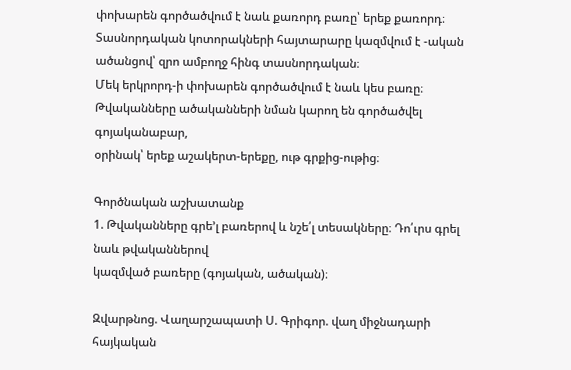փոխարեն գործածվում է նաև քառորդ բառը՝ երեք քառորդ։ Տասնորդական կոտորակների հայտարարը կազմվում է -ական ածանցով՝ զրո ամբողջ հինգ տասնորդական։
Մեկ երկրորդ-ի փոխարեն գործածվում է նաև կես բառը։
Թվականները ածականների նման կարող են գործածվել գոյականաբար,
օրինակ՝ երեք աշակերտ-երեքը, ութ գրքից-ութից։

Գործնական աշխատանք
1. Թվականները գրե’լ բառերով և նշե՛լ տեսակները։ Դո՛ւրս գրել նաև թվականներով
կազմված բառերը (գոյական, ածական)։

Զվարթնոց. Վաղարշապատի Ս. Գրիգոր. վաղ միջնադարի հայկական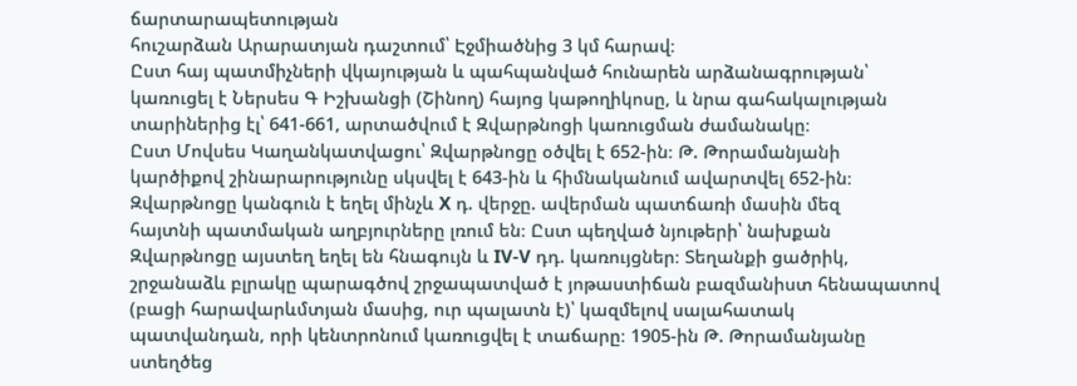ճարտարապետության
հուշարձան Արարատյան դաշտում՝ Էջմիածնից 3 կմ հարավ։
Ըստ հայ պատմիչների վկայության և պահպանված հունարեն արձանագրության՝
կառուցել է Ներսես Գ Իշխանցի (Շինող) հայոց կաթողիկոսը, և նրա գահակալության
տարիներից էլ՝ 641-661, արտածվում է Զվարթնոցի կառուցման ժամանակը։
Ըստ Մովսես Կաղանկատվացու՝ Զվարթնոցը օծվել է 652-ին։ Թ. Թորամանյանի
կարծիքով շինարարությունը սկսվել է 643-ին և հիմնականում ավարտվել 652-ին։
Զվարթնոցը կանգուն է եղել մինչև X դ. վերջը. ավերման պատճառի մասին մեզ
հայտնի պատմական աղբյուրները լռում են։ Ըստ պեղված նյութերի՝ նախքան
Զվարթնոցը այստեղ եղել են հնագույն և IV-V դդ. կառույցներ։ Տեղանքի ցածրիկ,
շրջանաձև բլրակը պարագծով շրջապատված է յոթաստիճան բազմանիստ հենապատով
(բացի հարավարևմտյան մասից, ուր պալատն է)՝ կազմելով սալահատակ
պատվանդան, որի կենտրոնում կառուցվել է տաճարը։ 1905-ին Թ. Թորամանյանը
ստեղծեց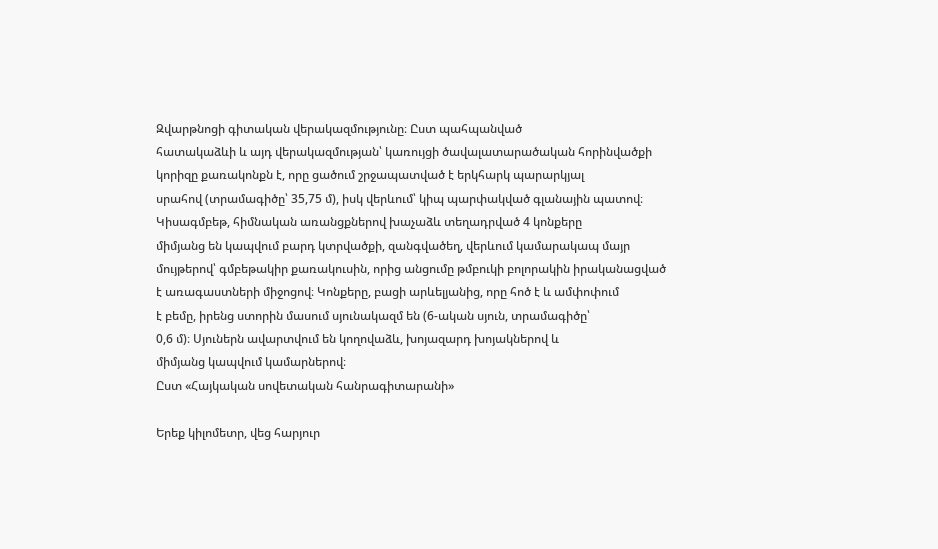Զվարթնոցի գիտական վերակազմությունը։ Ըստ պահպանված
հատակաձևի և այդ վերակազմության՝ կառույցի ծավալատարածական հորինվածքի
կորիզը քառակոնքն է, որը ցածում շրջապատված է երկհարկ պարարկյալ
սրահով (տրամագիծը՝ 35,75 մ), իսկ վերևում՝ կիպ պարփակված գլանային պատով։
Կիսագմբեթ, հիմնական առանցքներով խաչաձև տեղադրված 4 կոնքերը
միմյանց են կապվում բարդ կտրվածքի, զանգվածեղ, վերևում կամարակապ մայր
մույթերով՝ գմբեթակիր քառակուսին, որից անցումը թմբուկի բոլորակին իրականացված
է առագաստների միջոցով։ Կոնքերը, բացի արևելյանից, որը հոծ է և ամփոփում
է բեմը, իրենց ստորին մասում սյունակազմ են (6-ական սյուն, տրամագիծը՝
0,6 մ)։ Սյուներն ավարտվում են կողովաձև, խոյազարդ խոյակներով և
միմյանց կապվում կամարներով։
Ըստ «Հայկական սովետական հանրագիտարանի»

Երեք կիլոմետր, վեց հարյուր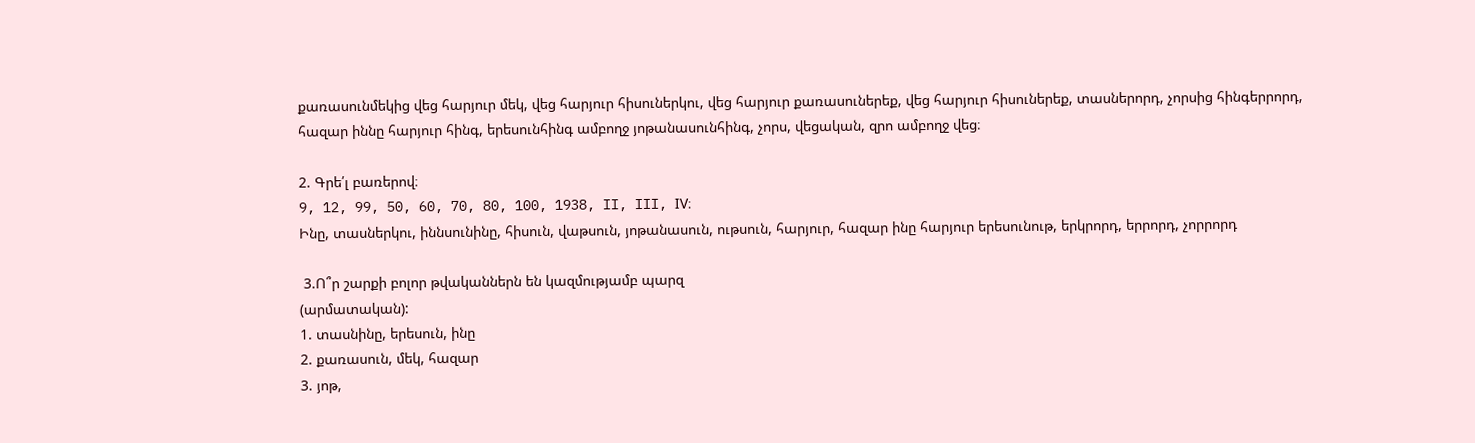քառասունմեկից վեց հարյուր մեկ, վեց հարյուր հիսուներկու, վեց հարյուր քառասուներեք, վեց հարյուր հիսուներեք, տասներորդ, չորսից հինգերրորդ, հազար իննը հարյուր հինգ, երեսունհինգ ամբողջ յոթանասունհինգ, չորս, վեցական, զրո ամբողջ վեց։

2. Գրե՛լ բառերով։
9, 12, 99, 50, 60, 70, 80, 100, 1938, II, III, IV։
Ինը, տասներկու, իննսունինը, հիսուն, վաթսուն, յոթանասուն, ութսուն, հարյուր, հազար ինը հարյուր երեսունութ, երկրորդ, երրորդ, չորրորդ

 3.Ո՞ր շարքի բոլոր թվականներն են կազմությամբ պարզ
(արմատական):
1. տասնինը, երեսուն, ինը
2. քառասուն, մեկ, հազար
3. յոթ,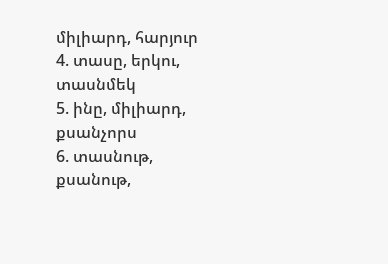միլիարդ, հարյուր
4. տասը, երկու, տասնմեկ
5. ինը, միլիարդ, քսանչորս
6. տասնութ, քսանութ,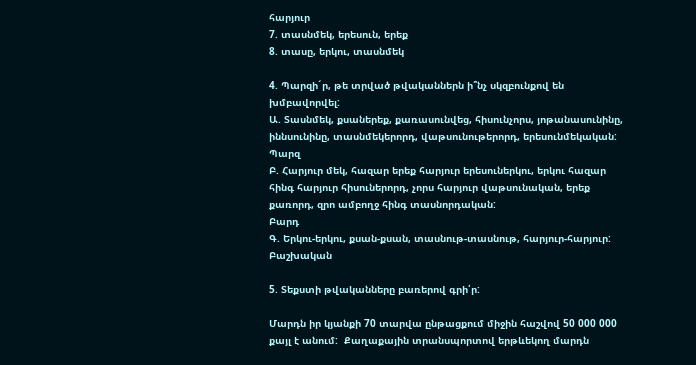հարյուր
7. տասնմեկ, երեսուն, երեք
8. տասը, երկու, տասնմեկ

4. Պարզի´ր, թե տրված թվականներն ի՞նչ սկզբունքով են խմբավորվել:
Ա. Տասնմեկ, քսաներեք, քառասունվեց, հիսունչորս, յոթանասունինը, իննսունինը, տասնմեկերորդ, վաթսունութերորդ, երեսունմեկական:
Պարզ
Բ. Հարյուր մեկ, հազար երեք հարյուր երեսուներկու, երկու հազար հինգ հարյուր հիսուներորդ, չորս հարյուր վաթսունական, երեք քառորդ, զրո ամբողջ հինգ տասնորդական:
Բարդ
Գ. Երկու-երկու, քսան-քսան, տասնութ-տասնութ, հարյուր-հարյուր:
Բաշխական

5. Տեքստի թվականները բառերով գրի՛ր:

Մարդն իր կյանքի 70 տարվա ընթացքում միջին հաշվով 50 000 000 քայլ է անում:  Քաղաքային տրանսպորտով երթևեկող մարդն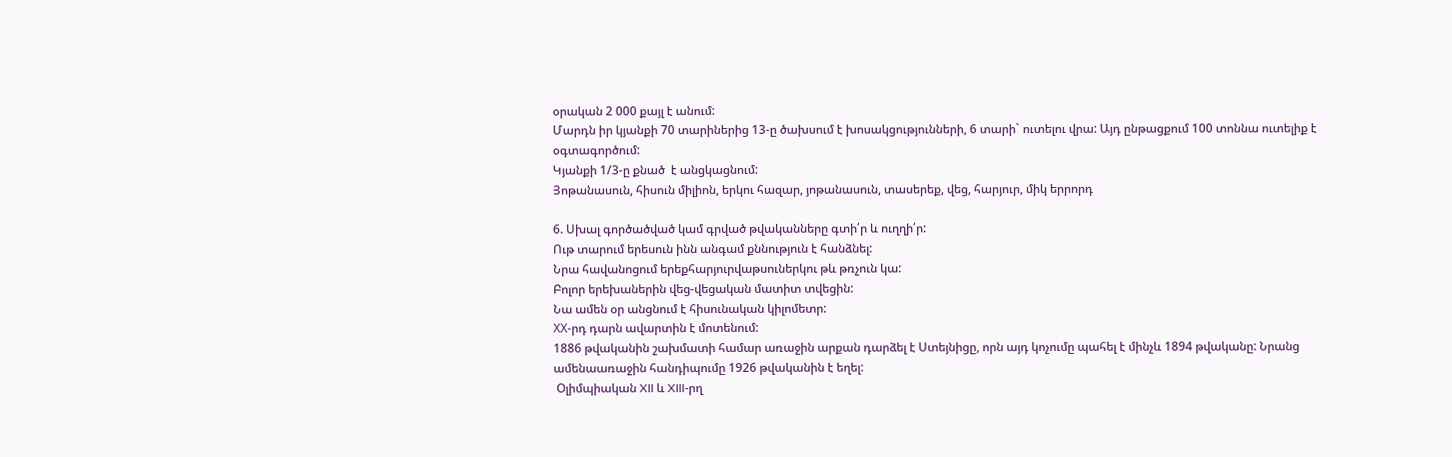օրական 2 000 քայլ է անում:
Մարդն իր կյանքի 70 տարիներից 13-ը ծախսում է խոսակցությունների, 6 տարի` ուտելու վրա: Այդ ընթացքում 100 տոննա ուտելիք է օգտագործում:
Կյանքի 1/3-ը քնած  է անցկացնում:
Յոթանասուն, հիսուն միլիոն, երկու հազար, յոթանասուն, տասերեք, վեց, հարյուր, միկ երրորդ

6. Սխալ գործածված կամ գրված թվականները գտի՛ր և ուղղի՛ր:
Ութ տարում երեսուն ինն անգամ քննություն է հանձնել:
Նրա հավանոցում երեքհարյուրվաթսուներկու թև թռչուն կա:
Բոլոր երեխաներին վեց-վեցական մատիտ տվեցին:
Նա ամեն օր անցնում է հիսունական կիլոմետր:
ХХ-րդ դարն ավարտին է մոտենում:
1886 թվականին շախմատի համար առաջին արքան դարձել է Ստեյնիցը, որն այդ կոչումը պահել է մինչև 1894 թվականը: Նրանց ամենաառաջին հանդիպումը 1926 թվականին է եղել:
 Օլիմպիական XII և XIII-րղ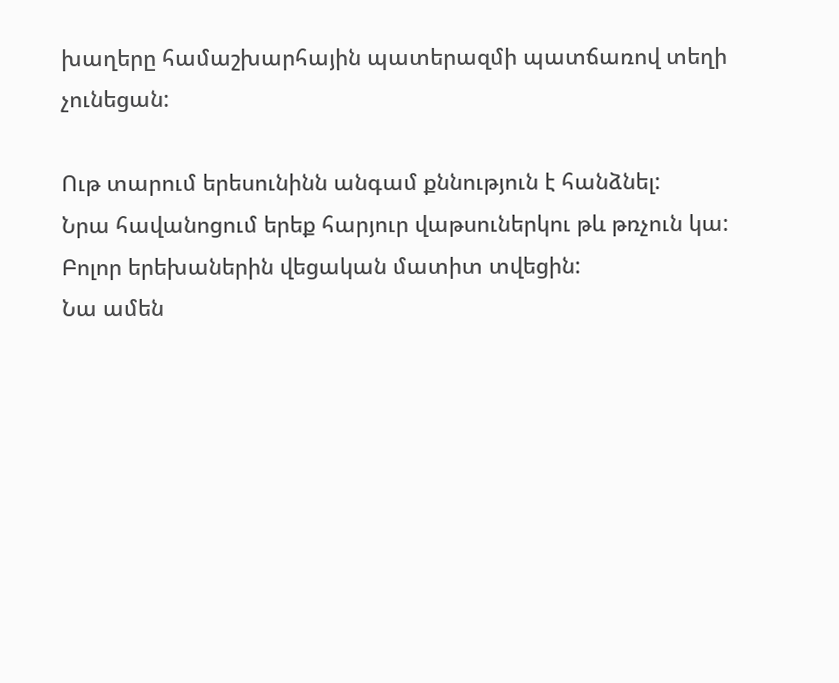խաղերը համաշխարհային պատերազմի պատճառով տեղի չունեցան:

Ութ տարում երեսունինն անգամ քննություն է հանձնել:
Նրա հավանոցում երեք հարյուր վաթսուներկու թև թռչուն կա:
Բոլոր երեխաներին վեցական մատիտ տվեցին:
Նա ամեն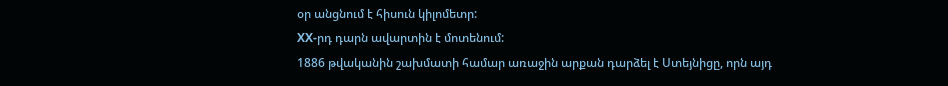օր անցնում է հիսուն կիլոմետր:
ХХ-րդ դարն ավարտին է մոտենում:
1886 թվականին շախմատի համար առաջին արքան դարձել է Ստեյնիցը, որն այդ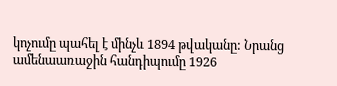կոչումը պահել է մինչև 1894 թվականը: Նրանց ամենաառաջին հանդիպումը 1926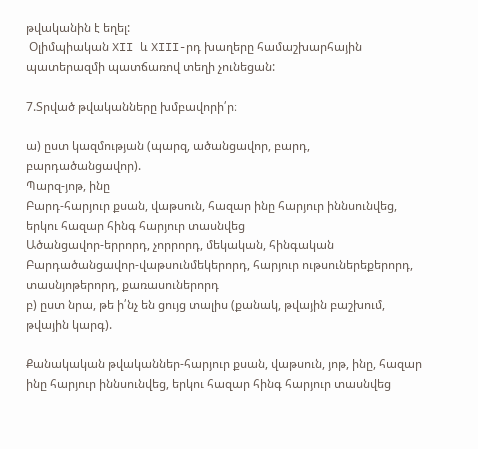թվականին է եղել:
 Օլիմպիական XII և XIII-րդ խաղերը համաշխարհային պատերազմի պատճառով տեղի չունեցան:

7.Տրված թվականները խմբավորի՛ր։

ա) ըստ կազմության (պարզ, ածանցավոր, բարդ, բարդածանցավոր).
Պարզ-յոթ, ինը
Բարդ-հարյուր քսան, վաթսուն, հազար ինը հարյուր իննսունվեց, երկու հազար հինգ հարյուր տասնվեց
Ածանցավոր-երրորդ, չորրորդ, մեկական, հինգական
Բարդածանցավոր-վաթսունմեկերորդ, հարյուր ութսուներեքերորդ, տասնյոթերորդ, քառասուներորդ
բ) ըստ նրա, թե ի՛նչ են ցույց տալիս (քանակ, թվային բաշխում, թվային կարգ).

Քանակական թվականներ-հարյուր քսան, վաթսուն, յոթ, ինը, հազար ինը հարյուր իննսունվեց, երկու հազար հինգ հարյուր տասնվեց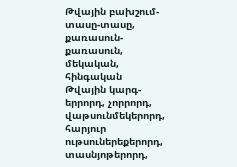Թվային բախշում-տասը-տասը, քառասուն-քառասուն, մեկական, հինգական
Թվային կարգ-երրորդ, չորրորդ, վաթսունմեկերորդ, հարյուր ութսուներեքերորդ, տասնյոթերորդ,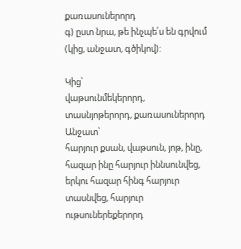քառասուներորդ
գ) ըստ նրա, թե ինչպե՛ս են գրվում (կից, անջատ, գծիկով):

Կից՝
վաթսունմեկերորդ, տասնյոթերորդ, քառասուներորդ
Անջատ՝
հարյուր քսան, վաթսուն, յոթ, ինը, հազար ինը հարյուր իննսունվեց, երկու հազար հինգ հարյուր տասնվեց, հարյուր ութսուներեքերորդ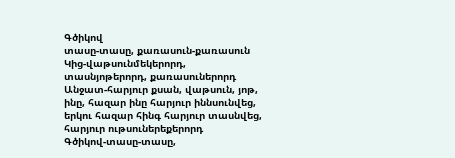Գծիկով
տասը-տասը, քառասուն-քառասուն
Կից-վաթսունմեկերորդ, տասնյոթերորդ, քառասուներորդ
Անջատ-հարյուր քսան, վաթսուն, յոթ, ինը, հազար ինը հարյուր իննսունվեց, երկու հազար հինգ հարյուր տասնվեց, հարյուր ութսուներեքերորդ
Գծիկով-տասը-տասը,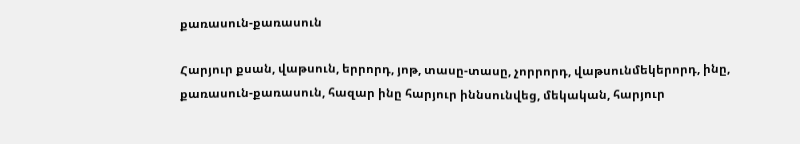քառասուն-քառասուն

Հարյուր քսան, վաթսուն, երրորդ, յոթ, տասը-տասը, չորրորդ, վաթսունմեկերորդ, ինը, քառասուն-քառասուն, հազար ինը հարյուր իննսունվեց, մեկական, հարյուր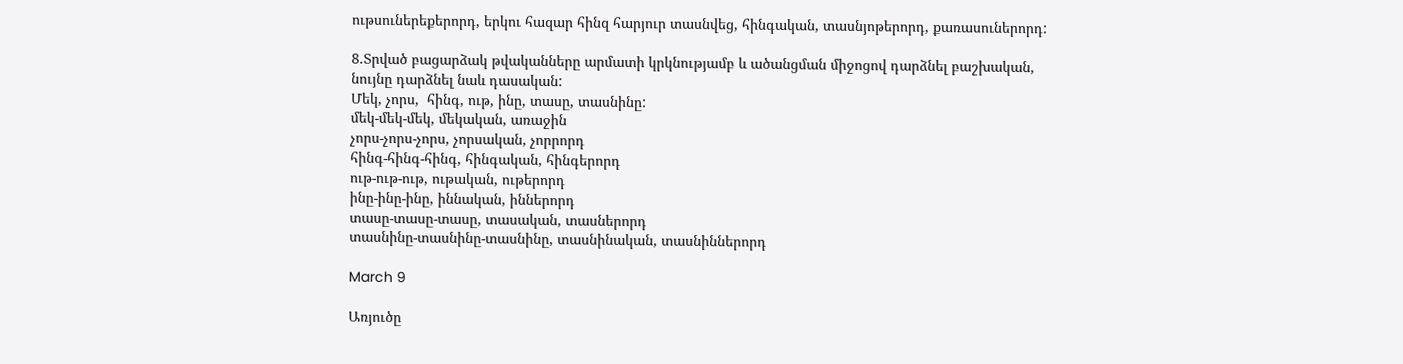ութսուներեքերորդ, երկու հազար հինզ հարյուր տասնվեց, հինգական, տասնյոթերորդ, քառասուներորդ:

8.Տրված բացարձակ թվականները արմատի կրկնությամբ և ածանցման միջոցով դարձնել բաշխական, նույնը դարձնել նաև դասական:
Մեկ, չորս,  հինգ, ութ, ինը, տասը, տասնինը:
մեկ-մեկ-մեկ, մեկական, առաջին
չորս-չորս-չորս, չորսական, չորրորդ
հինգ-հինգ-հինգ, հինգական, հինգերորդ
ութ-ութ-ութ, ութական, ութերորդ
ինը-ինը-ինը, իննական, իններորդ
տասը-տասը-տասը, տասական, տասներորդ
տասնինը-տասնինը-տասնինը, տասնինական, տասնիններորդ

March 9

Առյուծը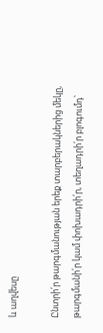և աղվեսը

Ընտրի՛ր թարգմանության երեք տարբերակներից մեկը, թարգմանի՛ր կամ փոխադրի՛ր, տեղադրի՛ր բլոգումդ՝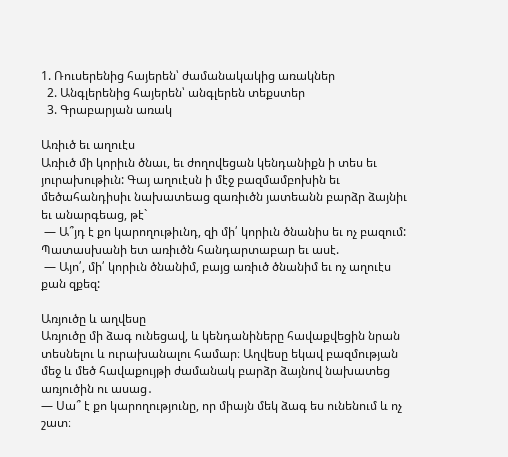1. Ռուսերենից հայերեն՝ ժամանակակից առակներ
  2. Անգլերենից հայերեն՝ անգլերեն տեքստեր
  3. Գրաբարյան առակ

Առիւծ եւ աղուէս
Առիւծ մի կորիւն ծնաւ, եւ ժողովեցան կենդանիքն ի տես եւ յուրախութիւն: Գայ աղուէսն ի մէջ բազմամբոխին եւ մեծահանդիսիւ նախատեաց զառիւծն յատեանն բարձր ձայնիւ եւ անարգեաց, թէ`
 — Ա՞յդ է քո կարողութիւնդ, զի մի՛ կորիւն ծնանիս եւ ոչ բազում:
Պատասխանի ետ առիւծն հանդարտաբար եւ ասէ.
 — Այո՛, մի՛ կորիւն ծնանիմ, բայց առիւծ ծնանիմ եւ ոչ աղուէս քան զքեզ:

Առյուծը և աղվեսը
Առյուծը մի ձագ ունեցավ, և կենդանիները հավաքվեցին նրան տեսնելու և ուրախանալու համար։ Աղվեսը եկավ բազմության մեջ և մեծ հավաքույթի ժամանակ բարձր ձայնով նախատեց առյուծին ու ասաց․
— Սա՞ է քո կարողությունը, որ միայն մեկ ձագ ես ունենում և ոչ շատ։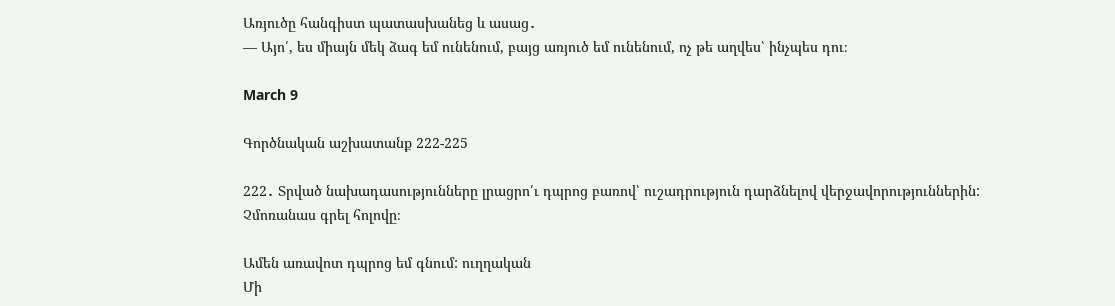Առյուծը հանգիստ պատասխանեց և ասաց․
— Այո՛, ես միայն մեկ ձագ եմ ունենում, բայց առյուծ եմ ունենում, ոչ թե աղվես՝ ինչպես դու։

March 9

Գործնական աշխատանք 222-225

222․ Տրված նախադասությունները լրացրո՛ւ դպրոց բառով՝ ուշադրություն դարձնելով վերջավորություններին: Չմոռանաս գրել հոլովը։

Ամեն առավոտ դպրոց եմ գնում: ուղղական
Մի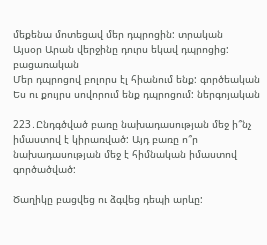մեքենա մոտեցավ մեր դպրոցին: տրական
Այսօր Արան վերջինը դուրս եկավ դպրոցից: բացառական
Մեր դպրոցով բոլորս էլ հիանում ենք: գործեական
Ես ու քույրս սովորում ենք դպրոցում: ներգոյական

223․Ընդգծված բառը նախադասության մեջ ի՞նչ իմաստով է կիրառված: Այդ բառը ո՞ր նախադասության մեջ է հիմնական իմաստով գործածված:

Ծաղիկը բացվեց ու ձգվեց դեպի արևը: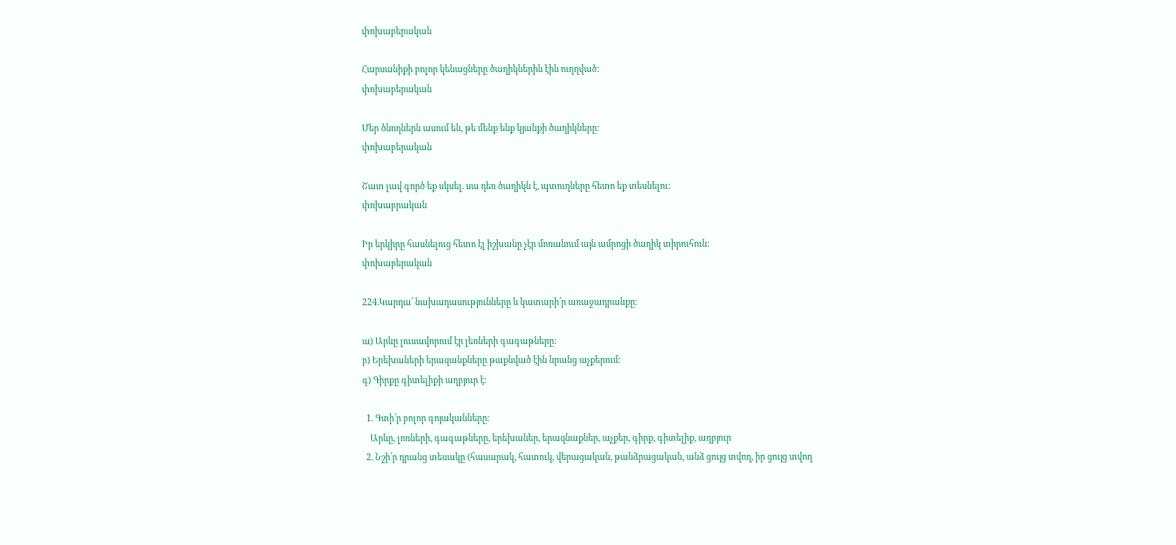փոխաբերական

Հարսանիքի բոլոր կենացները ծաղիկներին էին ուղղված:
փոխաբերական

Մեր ծնողներն ասում են, թե մենք ենք կյանքի ծաղիկները:
փոխաբերական

Շատ լավ գործ եք սկսել. սա դեռ ծաղիկն է, պտուղները հետո եք տեսնելու:
փոխաբրական

Իր երկիրը հասնելուց հետո էլ իշխանը չէր մոռանում այն ամրոցի ծաղիկ տիրուհուն:
փոխաբերական

224.Կարդա՛ նախադասությունները և կատարի՛ր առաջադրանքը։

ա) Արևը լուսավորում էր լեռների գագաթները։
բ) Երեխաների երազանքները թաքնված էին նրանց աչքերում։
գ) Գիրքը գիտելիքի աղբյուր է։

  1. Գտի՛ր բոլոր գոյականները։
    Արևը, լոռների, գագաթները, երեխաներ, երազնաքներ, աչքեր, գիրք, գիտելիք, աղբյուր
  2. Նշի՛ր դրանց տեսակը (հասարակ, հատուկ, վերացական, թանձրացական, անձ ցույց տվող, իր ցույց տվող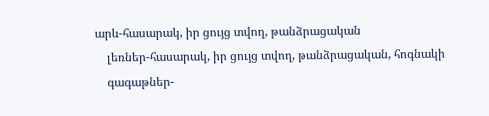արև-հասարակ, իր ցույց տվող, թանձրացական
    լեռներ-հասարակ, իր ցույց տվող, թանձրացական, հոգնակի
    գագաթներ-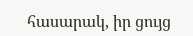հասարակ, իր ցույց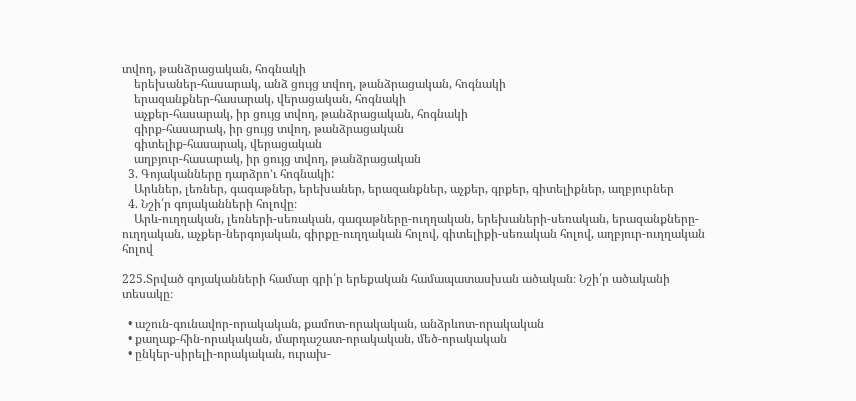տվող, թանձրացական, հոգնակի
    երեխաներ-հասարակ, անձ ցույց տվող, թանձրացական, հոգնակի
    երազանքներ-հասարակ, վերացական, հոգնակի
    աչքեր-հասարակ, իր ցույց տվող, թանձրացական, հոգնակի
    գիրք-հասարակ, իր ցույց տվող, թանձրացական
    գիտելիք-հասարակ, վերացական
    աղբյուր-հասարակ, իր ցույց տվող, թանձրացական
  3. Գոյականները դարձրո’ւ հոգնակի:
    Արևներ, լեռներ, գագաթներ, երեխաներ, երազանքներ, աչքեր, գրքեր, գիտելիքներ, աղբյուրներ
  4. Նշի՛ր գոյականների հոլովը։
    Արև-ուղղական, լեռների-սեռական, գագաթները-ուղղական, երեխաների-սեռական, երազանքները-ուղղական, աչքեր-ներգոյական, գիրքը-ուղղական հոլով, գիտելիքի-սեռական հոլով, աղբյուր-ուղղական հոլով

225.Տրված գոյականների համար գրի՛ր երեքական համապատասխան ածական։ Նշի՛ր ածականի տեսակը։

  • աշուն-գունավոր-որակական, քամոտ-որակական, անձրևոտ-որակական
  • քաղաք-հին-որակական, մարդաշատ-որակական, մեծ-որակական
  • ընկեր-սիրելի-որակական, ուրախ-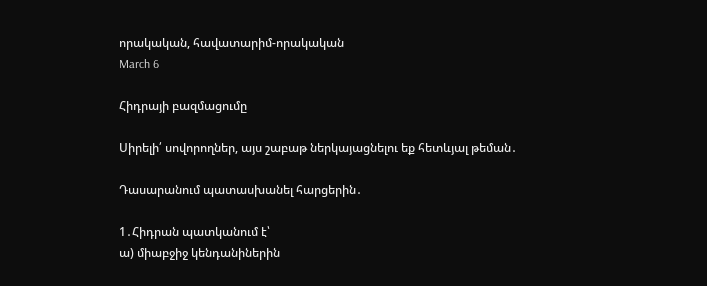որակական, հավատարիմ-որակական
March 6

Հիդրայի բազմացումը

Սիրելի՛ սովորողներ, այս շաբաթ ներկայացնելու եք հետևյալ թեման․

Դասարանում պատասխանել հարցերին․

1․Հիդրան պատկանում է՝
ա) միաբջիջ կենդանիներին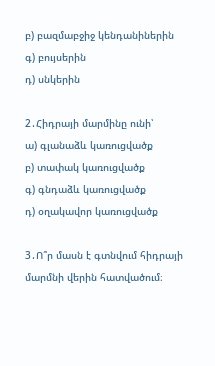բ) բազմաբջիջ կենդանիներին
գ) բույսերին
դ) սնկերին

2․Հիդրայի մարմինը ունի՝
ա) գլանաձև կառուցվածք
բ) տափակ կառուցվածք
գ) գնդաձև կառուցվածք
դ) օղակավոր կառուցվածք

3․Ո՞ր մասն է գտնվում հիդրայի մարմնի վերին հատվածում։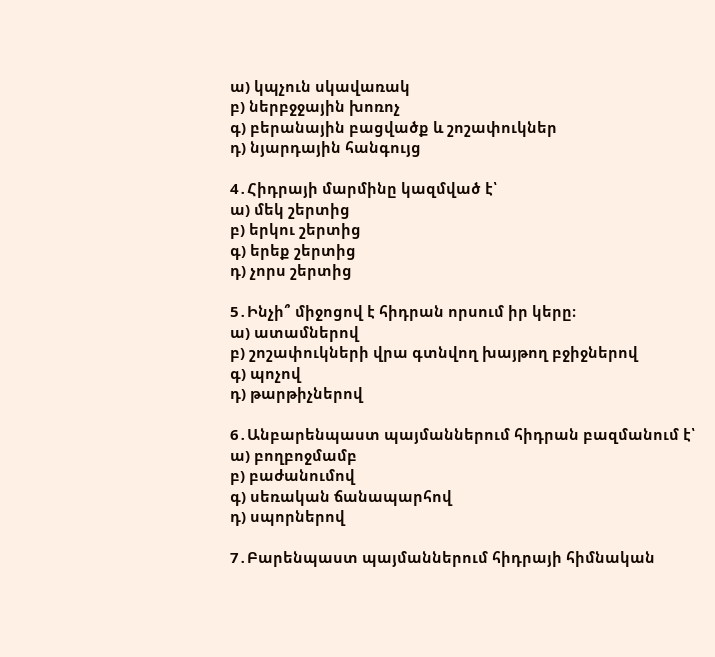ա) կպչուն սկավառակ
բ) ներբջջային խոռոչ
գ) բերանային բացվածք և շոշափուկներ
դ) նյարդային հանգույց

4․Հիդրայի մարմինը կազմված է՝
ա) մեկ շերտից
բ) երկու շերտից
գ) երեք շերտից
դ) չորս շերտից

5․Ինչի՞ միջոցով է հիդրան որսում իր կերը։
ա) ատամներով
բ) շոշափուկների վրա գտնվող խայթող բջիջներով
գ) պոչով
դ) թարթիչներով

6․Անբարենպաստ պայմաններում հիդրան բազմանում է՝
ա) բողբոջմամբ
բ) բաժանումով
գ) սեռական ճանապարհով
դ) սպորներով

7․Բարենպաստ պայմաններում հիդրայի հիմնական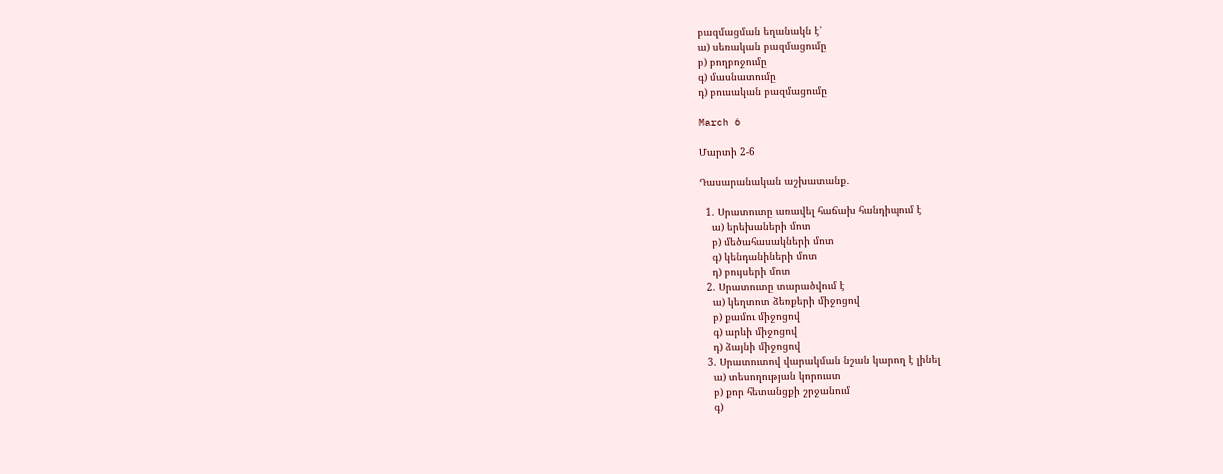բազմացման եղանակն է՝
ա) սեռական բազմացումը
բ) բողբոջումը
գ) մասնատումը
դ) բուսական բազմացումը

March 6

Մարտի 2-6

Դասարանական աշխատանք․

  1. Սրատուտը առավել հաճախ հանդիպում է
    ա) երեխաների մոտ
    բ) մեծահասակների մոտ
    գ) կենդանիների մոտ
    դ) բույսերի մոտ
  2. Սրատուտը տարածվում է
    ա) կեղտոտ ձեռքերի միջոցով
    բ) քամու միջոցով
    գ) արևի միջոցով
    դ) ձայնի միջոցով
  3. Սրատուտով վարակման նշան կարող է լինել
    ա) տեսողության կորուստ
    բ) քոր հետանցքի շրջանում
    գ)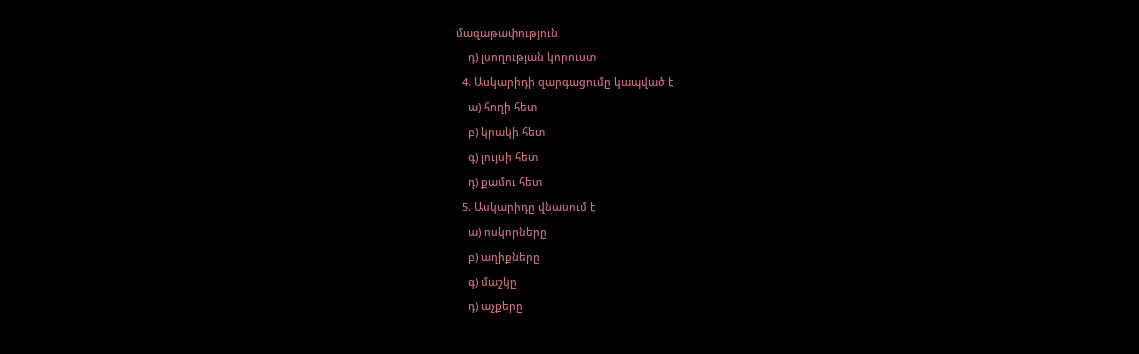մազաթափություն
    դ) լսողության կորուստ
  4. Ասկարիդի զարգացումը կապված է
    ա) հողի հետ
    բ) կրակի հետ
    գ) լույսի հետ
    դ) քամու հետ
  5. Ասկարիդը վնասում է
    ա) ոսկորները
    բ) աղիքները
    գ) մաշկը
    դ) աչքերը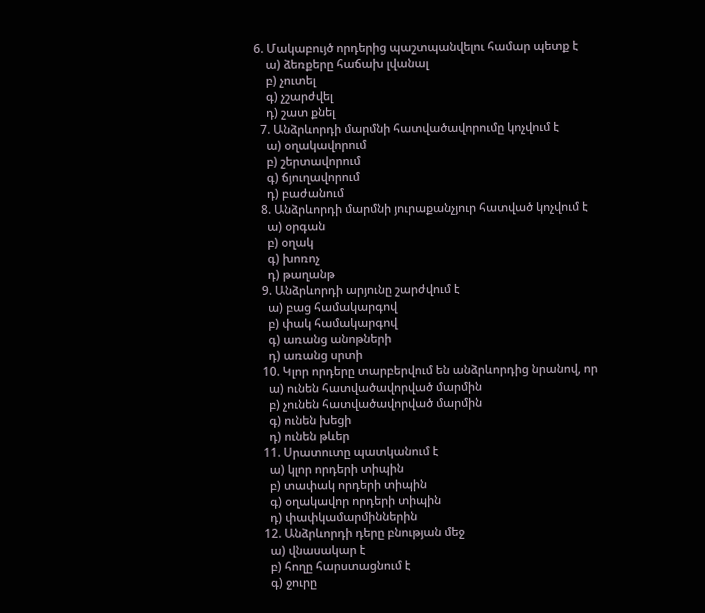6. Մակաբույծ որդերից պաշտպանվելու համար պետք է
    ա) ձեռքերը հաճախ լվանալ
    բ) չուտել
    գ) չշարժվել
    դ) շատ քնել
  7. Անձրևորդի մարմնի հատվածավորումը կոչվում է
    ա) օղակավորում
    բ) շերտավորում
    գ) ճյուղավորում
    դ) բաժանում
  8. Անձրևորդի մարմնի յուրաքանչյուր հատված կոչվում է
    ա) օրգան
    բ) օղակ
    գ) խոռոչ
    դ) թաղանթ
  9. Անձրևորդի արյունը շարժվում է
    ա) բաց համակարգով
    բ) փակ համակարգով
    գ) առանց անոթների
    դ) առանց սրտի
  10. Կլոր որդերը տարբերվում են անձրևորդից նրանով, որ
    ա) ունեն հատվածավորված մարմին
    բ) չունեն հատվածավորված մարմին
    գ) ունեն խեցի
    դ) ունեն թևեր
  11. Սրատուտը պատկանում է
    ա) կլոր որդերի տիպին
    բ) տափակ որդերի տիպին
    գ) օղակավոր որդերի տիպին
    դ) փափկամարմիններին
  12. Անձրևորդի դերը բնության մեջ
    ա) վնասակար է
    բ) հողը հարստացնում է
    գ) ջուրը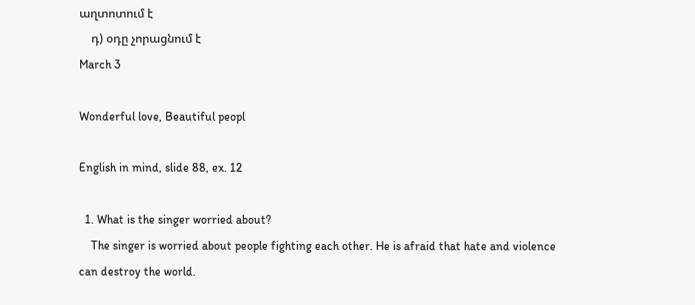աղտոտում է
    դ) օդը չորացնում է
March 3

Wonderful love, Beautiful peopl

English in mind, slide 88, ex. 12

  1. What is the singer worried about?
    The singer is worried about people fighting each other. He is afraid that hate and violence can destroy the world.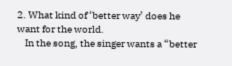2. What kind of ‘better way’ does he want for the world.
    In the song, the singer wants a “better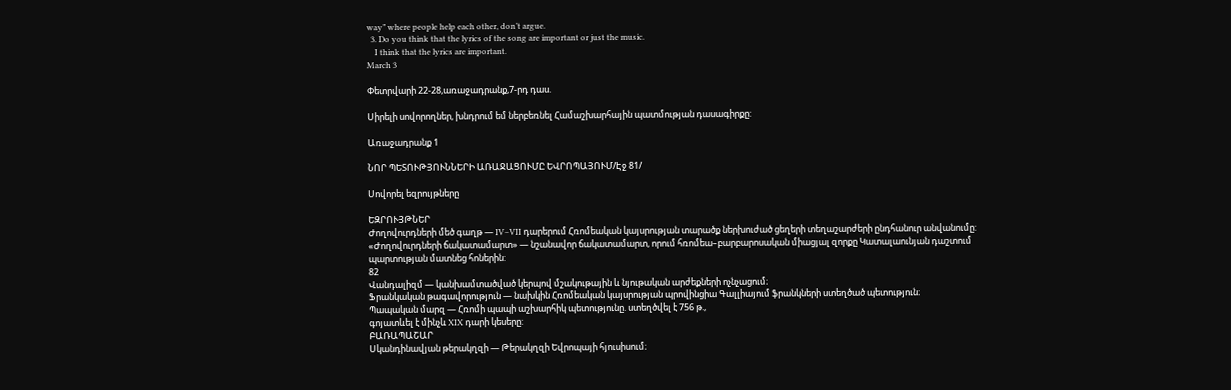way” where people help each other, don’t argue.
  3. Do you think that the lyrics of the song are important or just the music.
    I think that the lyrics are important.
March 3

Փետրվարի 22-28,առաջադրանք,7-րդ դաս.

Սիրելի սովորողներ, խնդրում եմ ներբեռնել Համաշխարհային պատմության դասագիրքը:

Առաջադրանք 1

ՆՈՐ ՊԵՏՈՒԹՅՈՒՆՆԵՐԻ ԱՌԱՋԱՑՈՒՄԸ ԵՎՐՈՊԱՅՈՒՄ/Էջ 81/

Սովորել եզրույթները

ԵԶՐՈՒՅԹՆԵՐ
Ժողովուրդների մեծ գաղթ — IV–VII դարերում Հռոմեական կայսրության տարածք ներխուժած ցեղերի տեղաշարժերի ընդհանուր անվանումը:
«Ժողովուրդների ճակատամարտ» — նշանավոր ճակատամարտ, որում հռոմեա–բարբարոսական միացյալ զորքը Կատալաունյան դաշտում պարտության մատնեց հոներին:
82
Վանդալիզմ — կանխամտածված կերպով մշակութային և նյութական արժեքների ոչնչացում։
Ֆրանկական թագավորություն — նախկին Հռոմեական կայսրության պրովինցիա Գալլիայում ֆրանկների ստեղծած պետություն։
Պապական մարզ — Հռոմի պապի աշխարհիկ պետությունը. ստեղծվել է 756 թ.,
գոյատևել է մինչև XIX դարի կեսերը:
ԲԱՌԱՊԱՇԱՐ
Սկանդինավյան թերակղզի — Թերակղզի Եվրոպայի հյուսիսում։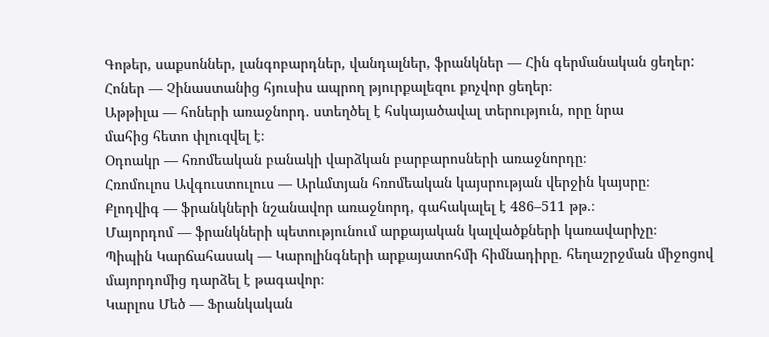Գոթեր, սաքսոններ, լանգոբարդներ, վանդալներ, ֆրանկներ — Հին գերմանական ցեղեր:
Հոներ — Չինաստանից հյուսիս ապրող թյուրքալեզու քոչվոր ցեղեր։
Աթթիլա — հոների առաջնորդ. ստեղծել է հսկայածավալ տերություն, որը նրա
մահից հետո փլուզվել է։
Օդոակր — հռոմեական բանակի վարձկան բարբարոսների առաջնորդը։
Հռոմուլոս Ավգուստուլուս — Արևմտյան հռոմեական կայսրության վերջին կայսրը։
Քլոդվիգ — ֆրանկների նշանավոր առաջնորդ, գահակալել է 486–511 թթ.։
Մայորդոմ — ֆրանկների պետությունում արքայական կալվածքների կառավարիչը։
Պիպին Կարճահասակ — Կարոլինգների արքայատոհմի հիմնադիրը. հեղաշրջման միջոցով մայորդոմից դարձել է թագավոր։
Կարլոս Մեծ — Ֆրանկական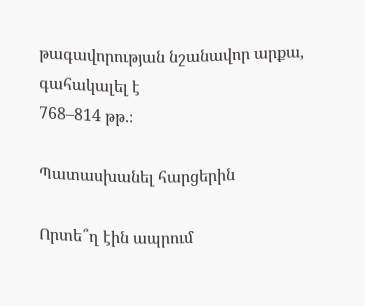թագավորության նշանավոր արքա, գահակալել է
768–814 թթ.։

Պատասխանել հարցերին

Որտե՞ղ էին ապրում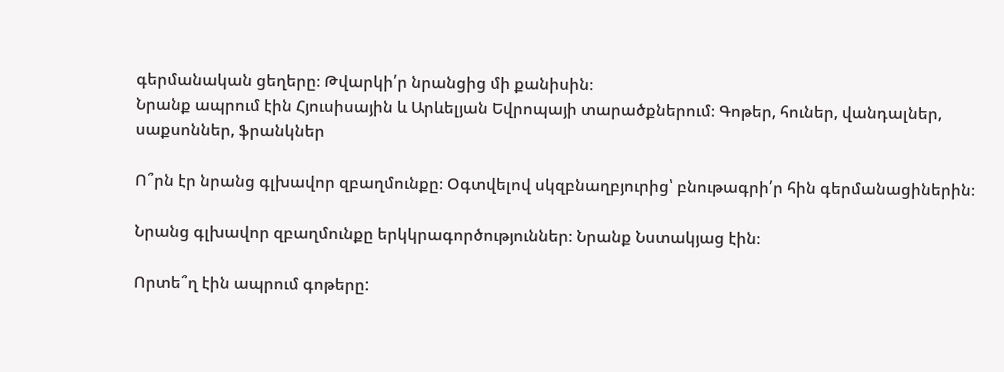գերմանական ցեղերը։ Թվարկի՛ր նրանցից մի քանիսին։
Նրանք ապրում էին Հյուսիսային և Արևելյան Եվրոպայի տարածքներում։ Գոթեր, հուներ, վանդալներ, սաքսոններ, ֆրանկներ

Ո՞րն էր նրանց գլխավոր զբաղմունքը։ Օգտվելով սկզբնաղբյուրից՝ բնութագրի՛ր հին գերմանացիներին։

Նրանց գլխավոր զբաղմունքը երկկրագործություններ։ Նրանք Նստակյաց էին։

Որտե՞ղ էին ապրում գոթերը: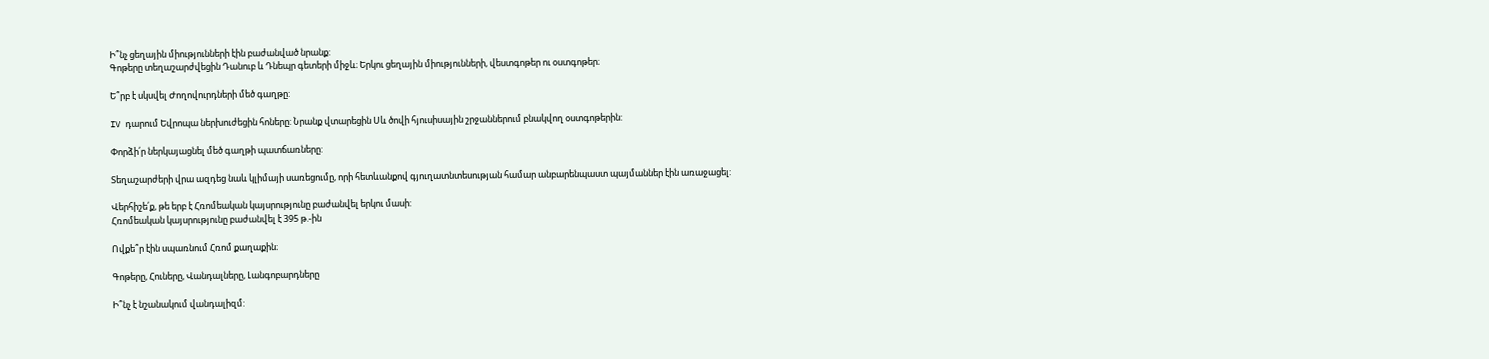Ի՞նչ ցեղային միությունների էին բաժանված նրանք:
Գոթերը տեղաշարժվեցին Դանուբ և Դնեպր գետերի միջև։ Երկու ցեղային միությունների, վեստգոթեր ու օստգոթեր։

Ե՞րբ է սկսվել Ժողովուրդների մեծ գաղթը:

IV դարում Եվրոպա ներխուժեցին հոները: Նրանք վտարեցին Սև ծովի հյուսիսային շրջաններում բնակվող օստգոթերին:

Փորձի՛ր ներկայացնել մեծ գաղթի պատճառները:

Տեղաշարժերի վրա ազդեց նաև կլիմայի սառեցումը, որի հետևանքով գյուղատնտեսության համար անբարենպաստ պայմաններ էին առաջացել:

Վերհիշե՛ք, թե երբ է Հռոմեական կայսրությունը բաժանվել երկու մասի:
Հռոմեական կայսրությունը բաժանվել է 395 թ.-ին

Ովքե՞ր էին սպառնում Հռոմ քաղաքին։

Գոթերը, Հուները, Վանդալները, Լանգոբարդները

Ի՞նչ է նշանակում վանդալիզմ: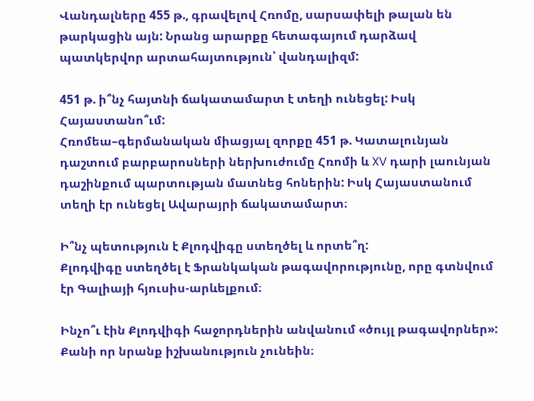Վանդալները 455 թ., գրավելով Հռոմը, սարսափելի թալան են թարկացին այն: Նրանց արարքը հետագայում դարձավ պատկերվոր արտահայտություն՝ վանդալիզմ:

451 թ. ի՞նչ հայտնի ճակատամարտ է տեղի ունեցել: Իսկ Հայաստանո՞ւմ:
Հռոմեա–գերմանական միացյալ զորքը 451 թ. Կատալունյան դաշտում բարբարոսների ներխուժումը Հռոմի և XV դարի լաունյան դաշինքում պարտության մատնեց հոներին: Իսկ Հայաստանում տեղի էր ունեցել Ավարայրի ճակատամարտ։

Ի՞նչ պետություն է Քլոդվիգը ստեղծել և որտե՞ղ:
Քլոդվիգը ստեղծել է Ֆրանկական թագավորությունը, որը գտնվում էր Գալիայի հյուսիս-արևելքում։

Ինչո՞ւ էին Քլոդվիգի հաջորդներին անվանում «ծույլ թագավորներ»:
Քանի որ նրանք իշխանություն չունեին։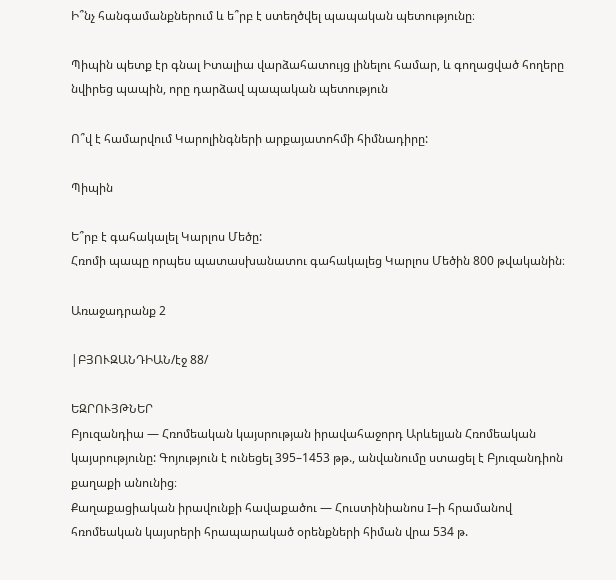Ի՞նչ հանգամանքներում և ե՞րբ է ստեղծվել պապական պետությունը։

Պիպին պետք էր գնալ Իտալիա վարձահատույց լինելու համար, և գողացված հողերը նվիրեց պապին, որը դարձավ պապական պետություն

Ո՞վ է համարվում Կարոլինգների արքայատոհմի հիմնադիրը:

Պիպին

Ե՞րբ է գահակալել Կարլոս Մեծը:
Հռոմի պապը որպես պատասխանատու գահակալեց Կարլոս Մեծին 800 թվականին։

Առաջադրանք 2

|ԲՅՈՒԶԱՆԴԻԱՆ/էջ 88/

ԵԶՐՈՒՅԹՆԵՐ
Բյուզանդիա — Հռոմեական կայսրության իրավահաջորդ Արևելյան Հռոմեական կայսրությունը: Գոյություն է ունեցել 395–1453 թթ., անվանումը ստացել է Բյուզանդիոն քաղաքի անունից։
Քաղաքացիական իրավունքի հավաքածու — Հուստինիանոս I–ի հրամանով
հռոմեական կայսրերի հրապարակած օրենքների հիման վրա 534 թ.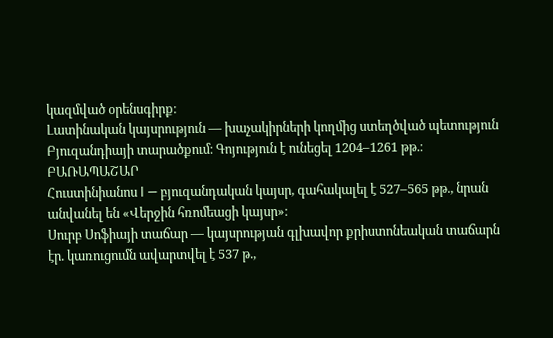կազմված օրենսգիրք։
Լատինական կայսրություն — խաչակիրների կողմից ստեղծված պետություն
Բյուզանդիայի տարածքում։ Գոյություն է ունեցել 1204–1261 թթ.։
ԲԱՌԱՊԱՇԱՐ
Հուստինիանոս I — բյուզանդական կայսր, գահակալել է 527–565 թթ., նրան
անվանել են «Վերջին հռոմեացի կայսր»։
Սուրբ Սոֆիայի տաճար — կայսրության գլխավոր քրիստոնեական տաճարն էր. կառուցումն ավարտվել է 537 թ.,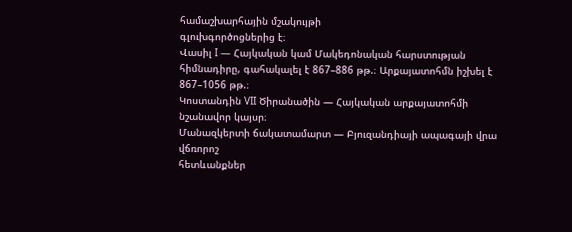համաշխարհային մշակույթի
գլուխգործոցներից է։
Վասիլ I — Հայկական կամ Մակեդոնական հարստության հիմնադիրը, գահակալել է 867–886 թթ.։ Արքայատոհմն իշխել է 867–1056 թթ.։
Կոստանդին VII Ծիրանածին — Հայկական արքայատոհմի նշանավոր կայսր։
Մանազկերտի ճակատամարտ — Բյուզանդիայի ապագայի վրա վճռորոշ
հետևանքներ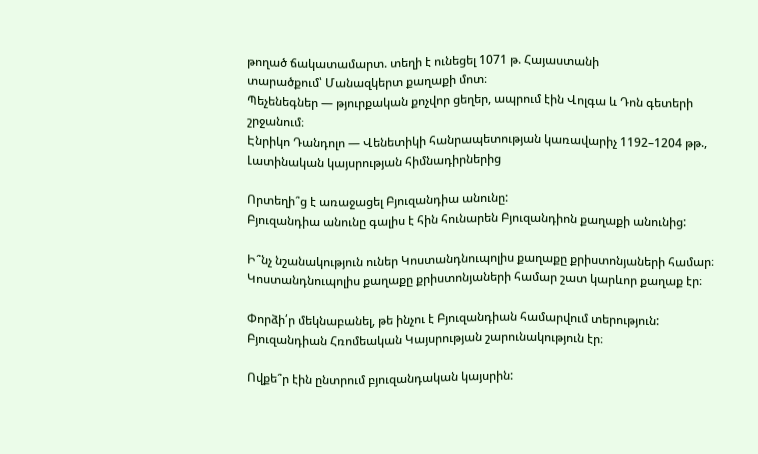թողած ճակատամարտ. տեղի է ունեցել 1071 թ. Հայաստանի
տարածքում՝ Մանազկերտ քաղաքի մոտ։
Պեչենեգներ — թյուրքական քոչվոր ցեղեր, ապրում էին Վոլգա և Դոն գետերի
շրջանում։
Էնրիկո Դանդոլո — Վենետիկի հանրապետության կառավարիչ 1192–1204 թթ.,
Լատինական կայսրության հիմնադիրներից

Որտեղի՞ց է առաջացել Բյուզանդիա անունը:
Բյուզանդիա անունը գալիս է հին հունարեն Բյուզանդիոն քաղաքի անունից:

Ի՞նչ նշանակություն ուներ Կոստանդնուպոլիս քաղաքը քրիստոնյաների համար։
Կոստանդնուպոլիս քաղաքը քրիստոնյաների համար շատ կարևոր քաղաք էր։

Փորձի՛ր մեկնաբանել, թե ինչու է Բյուզանդիան համարվում տերություն:
Բյուզանդիան Հռոմեական Կայսրության շարունակություն էր։

Ովքե՞ր էին ընտրում բյուզանդական կայսրին: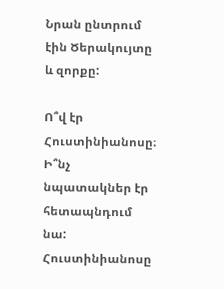Նրան ընտրում էին Ծերակույտը և զորքը:

Ո՞վ էր Հուստինիանոսը։ Ի՞նչ նպատակներ էր հետապնդում նա:
Հուստինիանոսը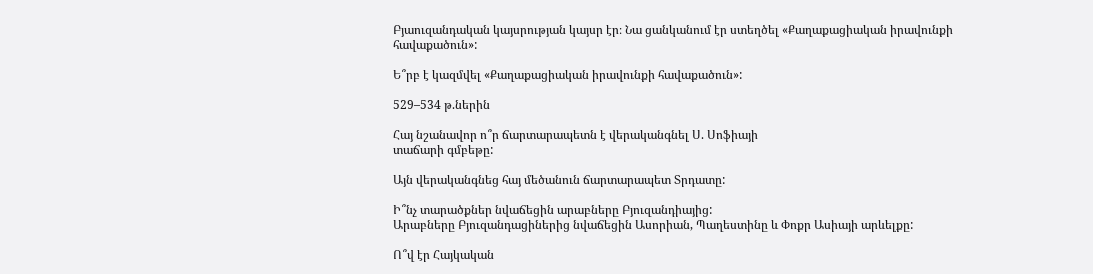Բյաուզանդական կայսրության կայսր էր։ Նա ցանկանում էր ստեղծել «Քաղաքացիական իրավունքի հավաքածուն»:

Ե՞րբ է կազմվել «Քաղաքացիական իրավունքի հավաքածուն»:

529–534 թ.ներին

Հայ նշանավոր ո՞ր ճարտարապետն է վերականգնել Ս. Սոֆիայի
տաճարի գմբեթը:

Այն վերականգնեց հայ մեծանուն ճարտարապետ Տրդատը:

Ի՞նչ տարածքներ նվաճեցին արաբները Բյուզանդիայից:
Արաբները Բյուզանդացիներից նվաճեցին Ասորիան, Պաղեստինը և Փոքր Ասիայի արևելքը:

Ո՞վ էր Հայկական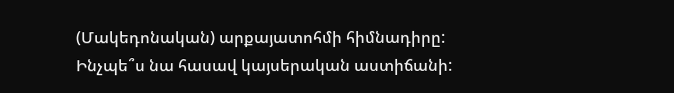(Մակեդոնական) արքայատոհմի հիմնադիրը: Ինչպե՞ս նա հասավ կայսերական աստիճանի: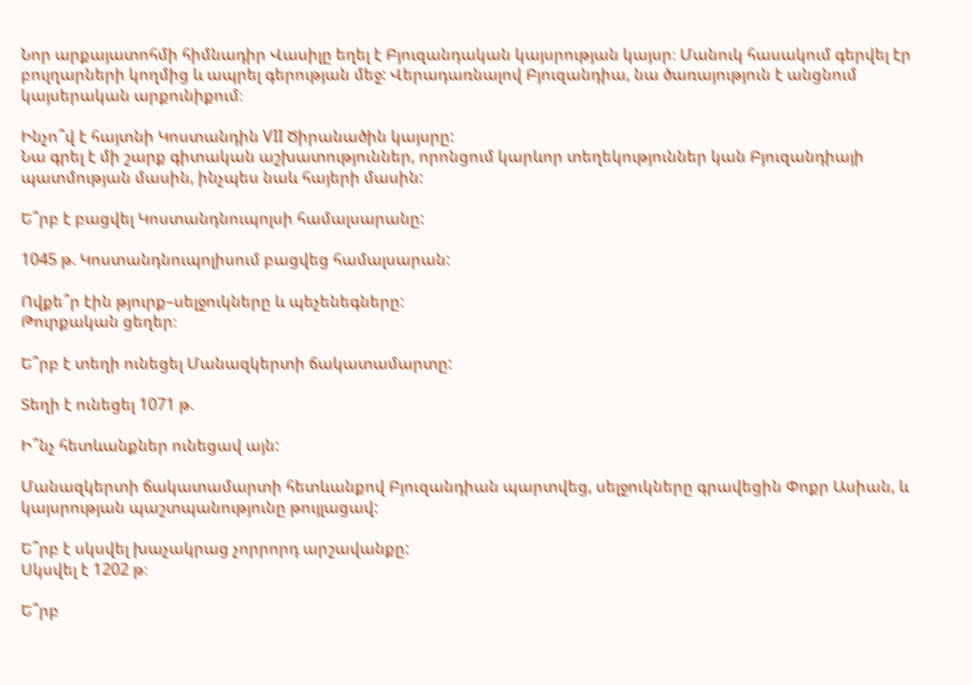Նոր արքայատոհմի հիմնադիր Վասիլը եղել է Բյուզանդական կայսրության կայսր։ Մանուկ հասակում գերվել էր բուլղարների կողմից և ապրել գերության մեջ: Վերադառնալով Բյուզանդիա, նա ծառայություն է անցնում կայսերական արքունիքում։

Ինչո՞վ է հայտնի Կոստանդին VII Ծիրանածին կայսրը:
Նա գրել է մի շարք գիտական աշխատություններ, որոնցում կարևոր տեղեկություններ կան Բյուզանդիայի պատմության մասին, ինչպես նաև հայերի մասին:

Ե՞րբ է բացվել Կոստանդնուպոլսի համալսարանը:

1045 թ. Կոստանդնուպոլիսում բացվեց համալսարան:

Ովքե՞ր էին թյուրք–սելջուկները և պեչենեգները:
Թուրքական ցեղեր։

Ե՞րբ է տեղի ունեցել Մանազկերտի ճակատամարտը:

Տեղի է ունեցել 1071 թ.

Ի՞նչ հետևանքներ ունեցավ այն:

Մանազկերտի ճակատամարտի հետևանքով Բյուզանդիան պարտվեց, սելջուկները գրավեցին Փոքր Ասիան, և կայսրության պաշտպանությունը թույլացավ:

Ե՞րբ է սկսվել խաչակրաց չորրորդ արշավանքը:
Սկսվել է 1202 թ։

Ե՞րբ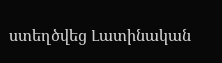ստեղծվեց Լատինական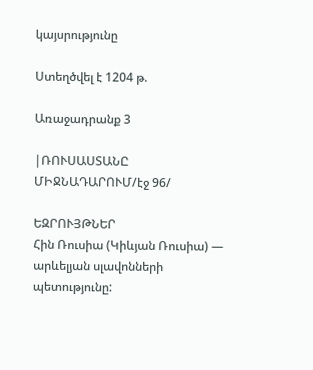կայսրությունը

Ստեղծվել է 1204 թ.

Առաջադրանք 3

|ՌՈՒՍԱՍՏԱՆԸ ՄԻՋՆԱԴԱՐՈՒՄ/էջ 96/

ԵԶՐՈՒՅԹՆԵՐ
Հին Ռուսիա (Կիևյան Ռուսիա) — արևելյան սլավոնների պետությունը: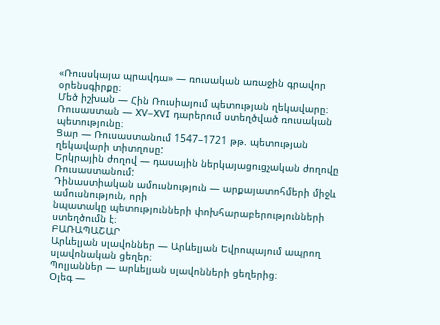«Ռուսսկայա պրավդա» — ռուսական առաջին գրավոր օրենսգիրքը։
Մեծ իշխան — Հին Ռուսիայում պետության ղեկավարը։
Ռուսաստան — XV–XVI դարերում ստեղծված ռուսական պետությունը։
Ցար — Ռուսաստանում 1547–1721 թթ. պետության ղեկավարի տիտղոսը:
Երկրային ժողով — դասային ներկայացուցչական ժողովը Ռուսաստանում:
Դինաստիական ամուսնություն — արքայատոհմերի միջև ամուսնություն, որի
նպատակը պետությունների փոխհարաբերությունների ստեղծումն է։
ԲԱՌԱՊԱՇԱՐ
Արևելյան սլավոններ — Արևելյան Եվրոպայում ապրող սլավոնական ցեղեր։
Պոլյաններ — արևելյան սլավոնների ցեղերից։
Օլեգ —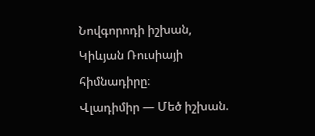Նովգորոդի իշխան, Կիևյան Ռուսիայի հիմնադիրը։
Վլադիմիր — Մեծ իշխան.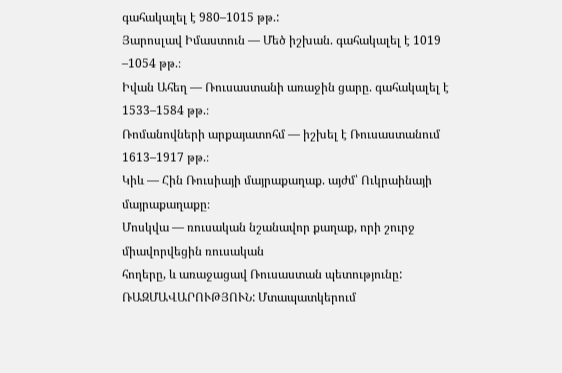գահակալել է 980–1015 թթ.:
Յարոսլավ Իմաստուն — Մեծ իշխան. գահակալել է 1019 –1054 թթ.։
Իվան Ահեղ — Ռուսաստանի առաջին ցարը. գահակալել է 1533–1584 թթ.։
Ռոմանովների արքայատոհմ — իշխել է Ռուսաստանում 1613–1917 թթ.։
Կիև — Հին Ռուսիայի մայրաքաղաք. այժմ՝ Ուկրաինայի մայրաքաղաքը։
Մոսկվա — ռուսական նշանավոր քաղաք, որի շուրջ միավորվեցին ռուսական
հողերը, և առաջացավ Ռուսաստան պետությունը:
ՌԱԶՄԱՎԱՐՈՒԹՅՈՒՆ: Մտապատկերում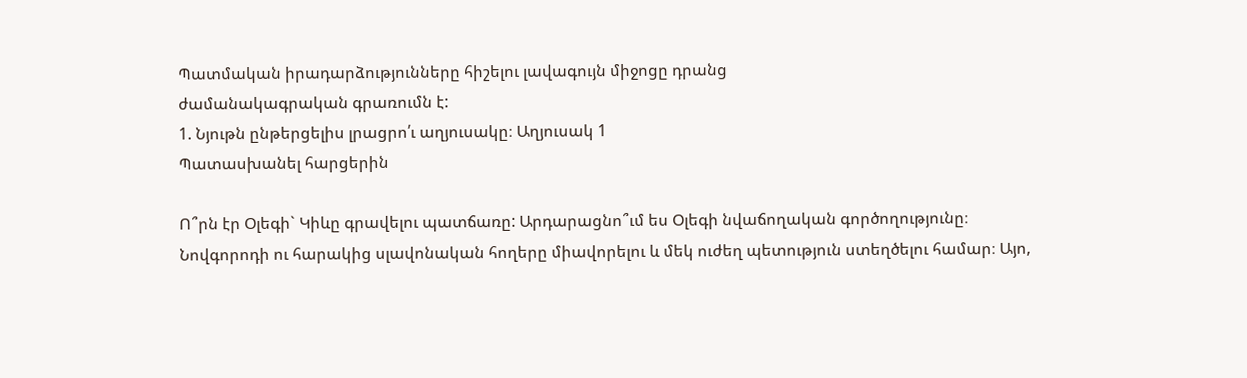Պատմական իրադարձությունները հիշելու լավագույն միջոցը դրանց
ժամանակագրական գրառումն է:
1. Նյութն ընթերցելիս լրացրո՛ւ աղյուսակը։ Աղյուսակ 1
Պատասխանել հարցերին

Ո՞րն էր Օլեգի` Կիևը գրավելու պատճառը: Արդարացնո՞ւմ ես Օլեգի նվաճողական գործողությունը։
Նովգորոդի ու հարակից սլավոնական հողերը միավորելու և մեկ ուժեղ պետություն ստեղծելու համար։ Այո,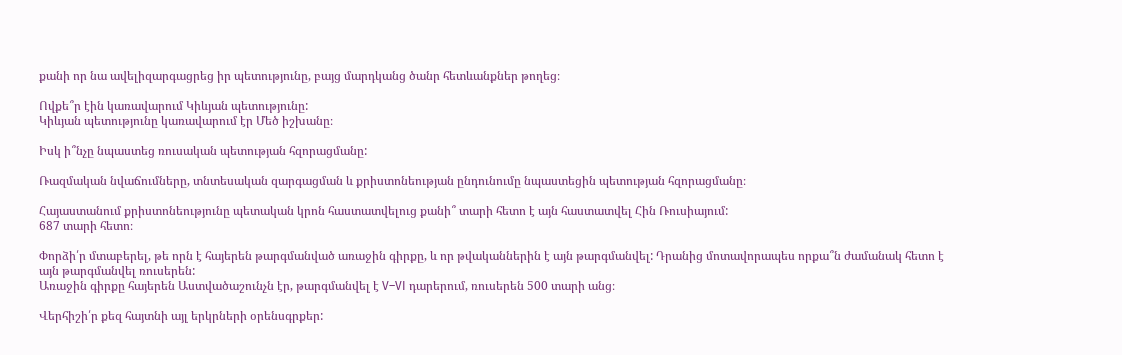քանի որ նա ավելիզարգացրեց իր պետությունը, բայց մարդկանց ծանր հետևանքներ թողեց։

Ովքե՞ր էին կառավարում Կիևյան պետությունը:
Կիևյան պետությունը կառավարում էր Մեծ իշխանը։

Իսկ ի՞նչը նպաստեց ռուսական պետության հզորացմանը:

Ռազմական նվաճումները, տնտեսական զարգացման և քրիստոնեության ընդունումը նպաստեցին պետության հզորացմանը։

Հայաստանում քրիստոնեությունը պետական կրոն հաստատվելուց քանի՞ տարի հետո է այն հաստատվել Հին Ռուսիայում:
687 տարի հետո։

Փորձի՛ր մտաբերել, թե որն է հայերեն թարգմանված առաջին գիրքը, և որ թվականներին է այն թարգմանվել: Դրանից մոտավորապես որքա՞ն ժամանակ հետո է այն թարգմանվել ռուսերեն:
Առաջին գիրքը հայերեն Աստվածաշունչն էր, թարգմանվել է V–VI դարերում, ռուսերեն 500 տարի անց։

Վերհիշի՛ր քեզ հայտնի այլ երկրների օրենսգրքեր: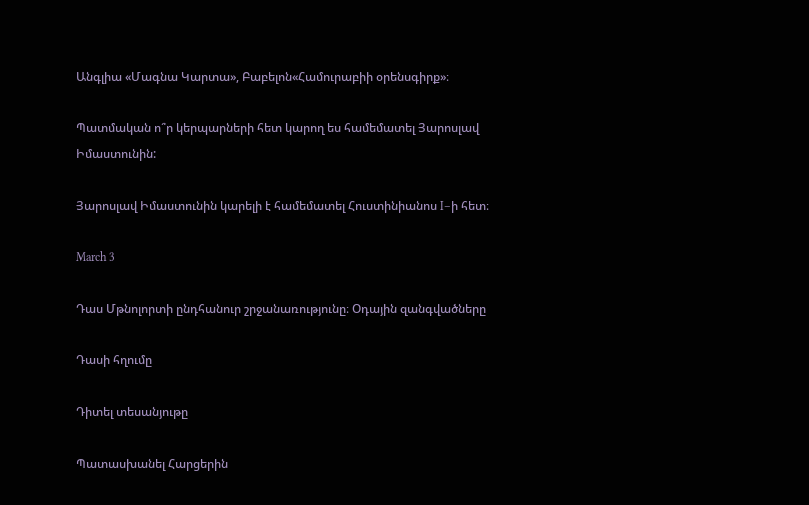Անգլիա «Մագնա Կարտա», Բաբելոն«Համուրաբիի օրենսգիրք»։

Պատմական ո՞ր կերպարների հետ կարող ես համեմատել Յարոսլավ Իմաստունին:

Յարոսլավ Իմաստունին կարելի է համեմատել Հուստինիանոս I–ի հետ։

March 3

Դաս Մթնոլորտի ընդհանուր շրջանառությունը։ Օդային զանգվածները

Դասի հղումը

Դիտել տեսանյութը

Պատասխանել Հարցերին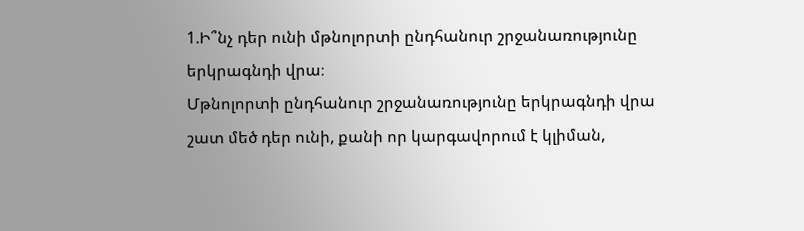1.Ի՞նչ դեր ունի մթնոլորտի ընդհանուր շրջանառությունը երկրագնդի վրա։
Մթնոլորտի ընդհանուր շրջանառությունը երկրագնդի վրա շատ մեծ դեր ունի, քանի որ կարգավորում է կլիման,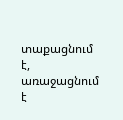տաքացնում է, առաջացնում է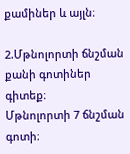քամիներ և այլն։

2.Մթնոլորտի ճնշման քանի գոտիներ գիտեք։
Մթնոլորտի 7 ճնշման գոտի։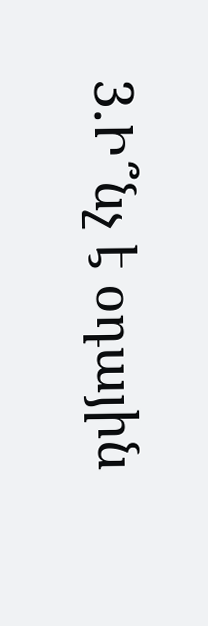3.Ի՞նչ է օդային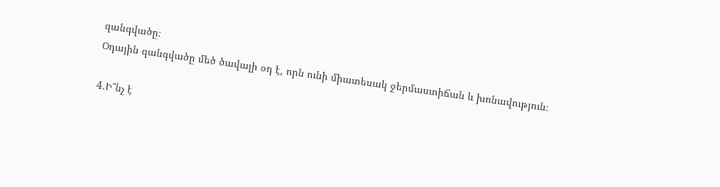զանգվածը։
Օդային զանգվածը մեծ ծավալի օդ է, որն ունի միատեսակ ջերմաստիճան և խոնավություն։

4.Ի՞նչ է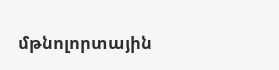մթնոլորտային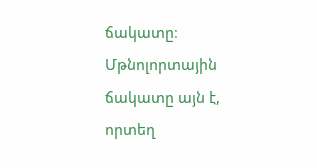ճակատը։
Մթնոլորտային ճակատը այն է, որտեղ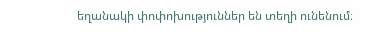եղանակի փոփոխություններ են տեղի ունենում։